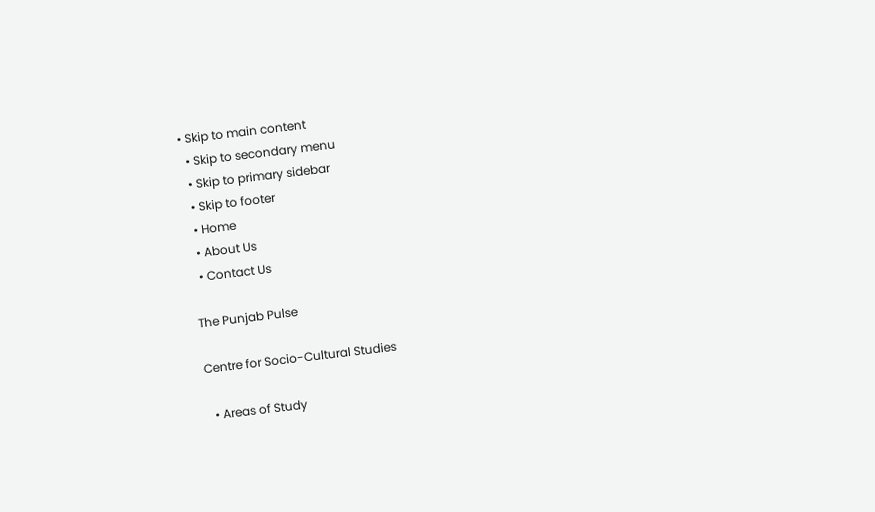• Skip to main content
  • Skip to secondary menu
  • Skip to primary sidebar
  • Skip to footer
  • Home
  • About Us
  • Contact Us

The Punjab Pulse

Centre for Socio-Cultural Studies

  • Areas of Study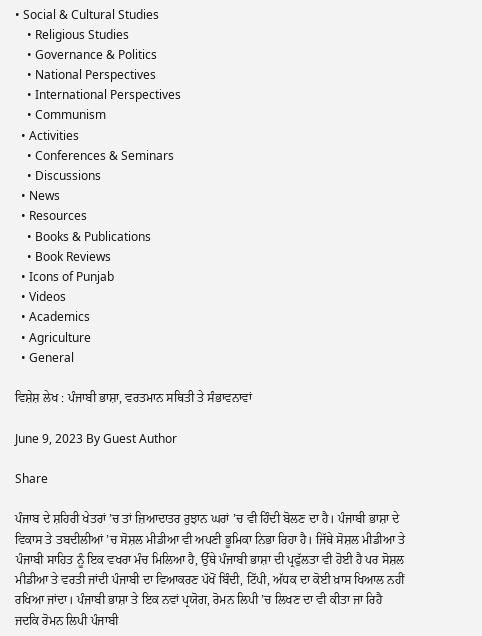• Social & Cultural Studies
    • Religious Studies
    • Governance & Politics
    • National Perspectives
    • International Perspectives
    • Communism
  • Activities
    • Conferences & Seminars
    • Discussions
  • News
  • Resources
    • Books & Publications
    • Book Reviews
  • Icons of Punjab
  • Videos
  • Academics
  • Agriculture
  • General

ਵਿਸ਼ੇਸ਼ ਲੇਖ : ਪੰਜਾਬੀ ਭਾਸ਼ਾ, ਵਰਤਮਾਨ ਸਥਿਤੀ ਤੇ ਸੰਭਾਵਨਾਵਾਂ

June 9, 2023 By Guest Author

Share

ਪੰਜਾਬ ਦੇ ਸ਼ਹਿਰੀ ਖੇਤਰਾਂ ’ਚ ਤਾਂ ਜ਼ਿਆਦਾਤਰ ਰੁਝਾਨ ਘਰਾਂ ’ਚ ਵੀ ਹਿੰਦੀ ਬੋਲਣ ਦਾ ਹੈ। ਪੰਜਾਬੀ ਭਾਸ਼ਾ ਦੇ  ਵਿਕਾਸ ਤੇ ਤਬਦੀਲੀਆਂ ’ਚ ਸੋਸ਼ਲ ਮੀਡੀਆ ਵੀ ਅਪਣੀ ਭੂਮਿਕਾ ਨਿਭਾ ਰਿਹਾ ਹੈ। ਜਿੱਥੇ ਸੋਸ਼ਲ ਮੀਡੀਆ ਤੇ ਪੰਜਾਬੀ ਸਾਹਿਤ ਨੂੰ ਇਕ ਵਖਰਾ ਮੰਚ ਮਿਲਿਆ ਹੈ, ਉੱਥੇ ਪੰਜਾਬੀ ਭਾਸ਼ਾ ਦੀ ਪ੍ਰਫੁੱਲਤਾ ਵੀ ਹੋਈ ਹੈ ਪਰ ਸੋਸ਼ਲ ਮੀਡੀਆ ਤੇ ਵਰਤੀ ਜਾਂਦੀ ਪੰਜਾਬੀ ਦਾ ਵਿਆਕਰਣ ਪੱਖੋਂ ਬਿੰਦੀ, ਟਿੱਪੀ, ਅੱਧਕ ਦਾ ਕੋਈ ਖ਼ਾਸ ਖਿਆਲ ਨਹੀਂ ਰਖਿਆ ਜਾਂਦਾ। ਪੰਜਾਬੀ ਭਾਸ਼ਾ ਤੇ ਇਕ ਨਵਾਂ ਪ੍ਰਯੋਗ, ਰੋਮਨ ਲਿਪੀ ’ਚ ਲਿਖਣ ਦਾ ਵੀ ਕੀਤਾ ਜਾ ਰਿਹੈ ਜਦਕਿ ਰੋਮਨ ਲਿਪੀ ਪੰਜਾਬੀ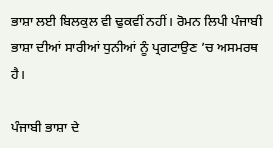ਭਾਸ਼ਾ ਲਈ ਬਿਲਕੁਲ ਵੀ ਢੁਕਵੀਂ ਨਹੀਂ। ਰੋਮਨ ਲਿਪੀ ਪੰਜਾਬੀ ਭਾਸ਼ਾ ਦੀਆਂ ਸਾਰੀਆਂ ਧੁਨੀਆਂ ਨੂੰ ਪ੍ਰਗਟਾਉਣ ’ਚ ਅਸਮਰਥ ਹੈ।

ਪੰਜਾਬੀ ਭਾਸ਼ਾ ਦੇ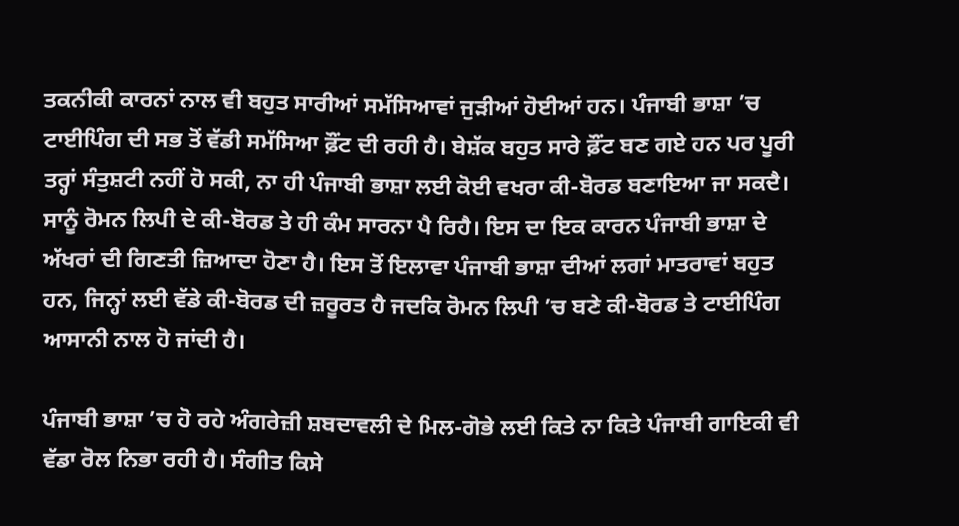ਤਕਨੀਕੀ ਕਾਰਨਾਂ ਨਾਲ ਵੀ ਬਹੁਤ ਸਾਰੀਆਂ ਸਮੱਸਿਆਵਾਂ ਜੁੜੀਆਂ ਹੋਈਆਂ ਹਨ। ਪੰਜਾਬੀ ਭਾਸ਼ਾ ’ਚ ਟਾਈਪਿੰਗ ਦੀ ਸਭ ਤੋਂ ਵੱਡੀ ਸਮੱਸਿਆ ਫ਼ੌਂਟ ਦੀ ਰਹੀ ਹੈ। ਬੇਸ਼ੱਕ ਬਹੁਤ ਸਾਰੇ ਫ਼ੌਂਟ ਬਣ ਗਏ ਹਨ ਪਰ ਪੂਰੀ ਤਰ੍ਹਾਂ ਸੰਤੁਸ਼ਟੀ ਨਹੀਂ ਹੋ ਸਕੀ, ਨਾ ਹੀ ਪੰਜਾਬੀ ਭਾਸ਼ਾ ਲਈ ਕੋਈ ਵਖਰਾ ਕੀ-ਬੋਰਡ ਬਣਾਇਆ ਜਾ ਸਕਦੈ। ਸਾਨੂੰ ਰੋਮਨ ਲਿਪੀ ਦੇ ਕੀ-ਬੋਰਡ ਤੇ ਹੀ ਕੰਮ ਸਾਰਨਾ ਪੈ ਰਿਹੈ। ਇਸ ਦਾ ਇਕ ਕਾਰਨ ਪੰਜਾਬੀ ਭਾਸ਼ਾ ਦੇ ਅੱਖਰਾਂ ਦੀ ਗਿਣਤੀ ਜ਼ਿਆਦਾ ਹੋਣਾ ਹੈ। ਇਸ ਤੋਂ ਇਲਾਵਾ ਪੰਜਾਬੀ ਭਾਸ਼ਾ ਦੀਆਂ ਲਗਾਂ ਮਾਤਰਾਵਾਂ ਬਹੁਤ ਹਨ, ਜਿਨ੍ਹਾਂ ਲਈ ਵੱਡੇ ਕੀ-ਬੋਰਡ ਦੀ ਜ਼ਰੂਰਤ ਹੈ ਜਦਕਿ ਰੋਮਨ ਲਿਪੀ ’ਚ ਬਣੇ ਕੀ-ਬੋਰਡ ਤੇ ਟਾਈਪਿੰਗ ਆਸਾਨੀ ਨਾਲ ਹੋ ਜਾਂਦੀ ਹੈ।

ਪੰਜਾਬੀ ਭਾਸ਼ਾ ’ਚ ਹੋ ਰਹੇ ਅੰਗਰੇਜ਼ੀ ਸ਼ਬਦਾਵਲੀ ਦੇ ਮਿਲ-ਗੋਭੇ ਲਈ ਕਿਤੇ ਨਾ ਕਿਤੇ ਪੰਜਾਬੀ ਗਾਇਕੀ ਵੀ ਵੱਡਾ ਰੋਲ ਨਿਭਾ ਰਹੀ ਹੈ। ਸੰਗੀਤ ਕਿਸੇ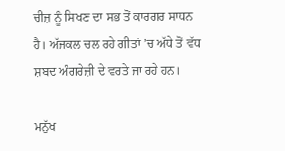ਚੀਜ਼ ਨੂੰ ਸਿਖਣ ਦਾ ਸਭ ਤੋਂ ਕਾਰਗਰ ਸਾਧਨ ਹੈ। ਅੱਜਕਲ ਚਲ ਰਹੇ ਗੀਤਾਂ ’ਚ ਅੱਧੇ ਤੋਂ ਵੱਧ ਸ਼ਬਦ ਅੰਗਰੇਜ਼ੀ ਦੇ ਵਰਤੇ ਜਾ ਰਹੇ ਹਨ।

ਮਨੁੱਖ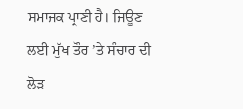ਸਮਾਜਕ ਪ੍ਰਾਣੀ ਹੈ। ਜਿਊਣ ਲਈ ਮੁੱਖ ਤੌਰ ’ਤੇ ਸੰਚਾਰ ਦੀ ਲੋੜ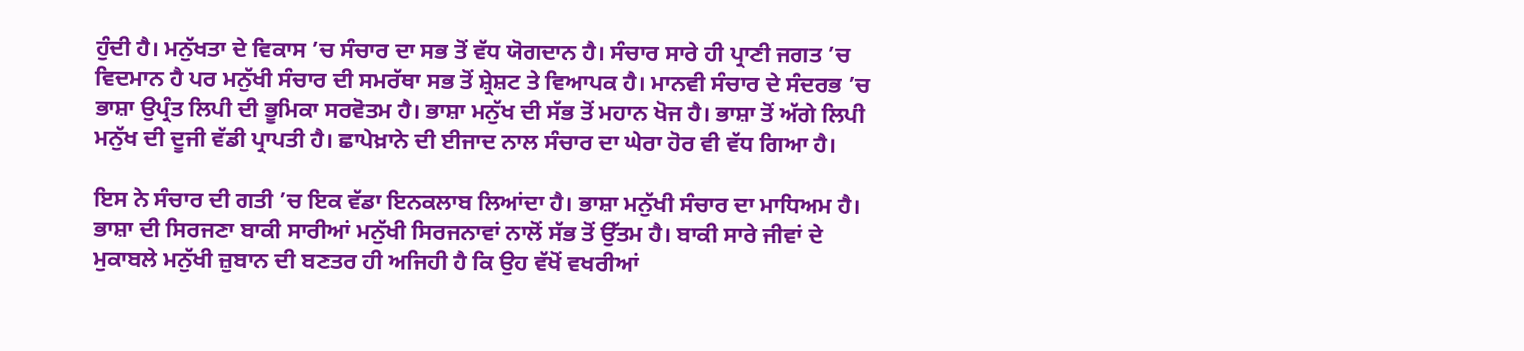ਹੁੰਦੀ ਹੈ। ਮਨੁੱਖਤਾ ਦੇ ਵਿਕਾਸ ’ਚ ਸੰਚਾਰ ਦਾ ਸਭ ਤੋਂ ਵੱਧ ਯੋਗਦਾਨ ਹੈ। ਸੰਚਾਰ ਸਾਰੇ ਹੀ ਪ੍ਰਾਣੀ ਜਗਤ ’ਚ ਵਿਦਮਾਨ ਹੈ ਪਰ ਮਨੁੱਖੀ ਸੰਚਾਰ ਦੀ ਸਮਰੱਥਾ ਸਭ ਤੋਂ ਸ਼੍ਰੇਸ਼ਟ ਤੇ ਵਿਆਪਕ ਹੈ। ਮਾਨਵੀ ਸੰਚਾਰ ਦੇ ਸੰਦਰਭ ’ਚ ਭਾਸ਼ਾ ਉਪ੍ਰੰਤ ਲਿਪੀ ਦੀ ਭੂਮਿਕਾ ਸਰਵੋਤਮ ਹੈ। ਭਾਸ਼ਾ ਮਨੁੱਖ ਦੀ ਸੱਭ ਤੋਂ ਮਹਾਨ ਖੋਜ ਹੈ। ਭਾਸ਼ਾ ਤੋਂ ਅੱਗੇ ਲਿਪੀ ਮਨੁੱਖ ਦੀ ਦੂਜੀ ਵੱਡੀ ਪ੍ਰਾਪਤੀ ਹੈ। ਛਾਪੇਖ਼ਾਨੇ ਦੀ ਈਜਾਦ ਨਾਲ ਸੰਚਾਰ ਦਾ ਘੇਰਾ ਹੋਰ ਵੀ ਵੱਧ ਗਿਆ ਹੈ।

ਇਸ ਨੇ ਸੰਚਾਰ ਦੀ ਗਤੀ ’ਚ ਇਕ ਵੱਡਾ ਇਨਕਲਾਬ ਲਿਆਂਦਾ ਹੈ। ਭਾਸ਼ਾ ਮਨੁੱਖੀ ਸੰਚਾਰ ਦਾ ਮਾਧਿਅਮ ਹੈ। ਭਾਸ਼ਾ ਦੀ ਸਿਰਜਣਾ ਬਾਕੀ ਸਾਰੀਆਂ ਮਨੁੱਖੀ ਸਿਰਜਨਾਵਾਂ ਨਾਲੋਂ ਸੱਭ ਤੋਂ ਉੱਤਮ ਹੈ। ਬਾਕੀ ਸਾਰੇ ਜੀਵਾਂ ਦੇ ਮੁਕਾਬਲੇ ਮਨੁੱਖੀ ਜ਼ੁਬਾਨ ਦੀ ਬਣਤਰ ਹੀ ਅਜਿਹੀ ਹੈ ਕਿ ਉਹ ਵੱਖੋਂ ਵਖਰੀਆਂ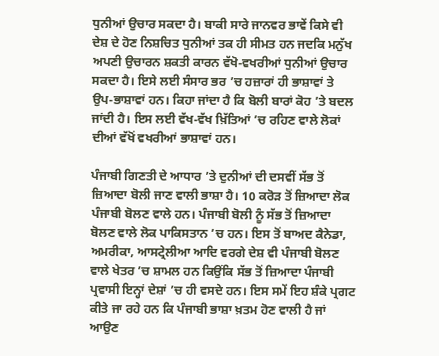ਧੁਨੀਆਂ ਉਚਾਰ ਸਕਦਾ ਹੈ। ਬਾਕੀ ਸਾਰੇ ਜਾਨਵਰ ਭਾਵੇਂ ਕਿਸੇ ਵੀ ਦੇਸ਼ ਦੇ ਹੋਣ ਨਿਸ਼ਚਿਤ ਧੁਨੀਆਂ ਤਕ ਹੀ ਸੀਮਤ ਹਨ ਜਦਕਿ ਮਨੁੱਖ ਅਪਣੀ ਉਚਾਰਨ ਸ਼ਕਤੀ ਕਾਰਨ ਵੱਖੋ-ਵਖਰੀਆਂ ਧੁਨੀਆਂ ਉਚਾਰ ਸਕਦਾ ਹੈ। ਇਸੇ ਲਈ ਸੰਸਾਰ ਭਰ ’ਚ ਹਜ਼ਾਰਾਂ ਹੀ ਭਾਸ਼ਾਵਾਂ ਤੇ ਉਪ-ਭਾਸ਼ਾਵਾਂ ਹਨ। ਕਿਹਾ ਜਾਂਦਾ ਹੈ ਕਿ ਬੋਲੀ ਬਾਰਾਂ ਕੋਹ ’ਤੇ ਬਦਲ ਜਾਂਦੀ ਹੈ। ਇਸ ਲਈ ਵੱਖ-ਵੱਖ ਖ਼ਿੱਤਿਆਂ ’ਚ ਰਹਿਣ ਵਾਲੇ ਲੋਕਾਂ ਦੀਆਂ ਵੱਖੋਂ ਵਖਰੀਆਂ ਭਾਸ਼ਾਵਾਂ ਹਨ।

ਪੰਜਾਬੀ ਗਿਣਤੀ ਦੇ ਆਧਾਰ ’ਤੇ ਦੁਨੀਆਂ ਦੀ ਦਸਵੀਂ ਸੱਭ ਤੋਂ ਜ਼ਿਆਦਾ ਬੋਲੀ ਜਾਣ ਵਾਲੀ ਭਾਸ਼ਾ ਹੈ। 10 ਕਰੋੜ ਤੋਂ ਜ਼ਿਆਦਾ ਲੋਕ ਪੰਜਾਬੀ ਬੋਲਣ ਵਾਲੇ ਹਨ। ਪੰਜਾਬੀ ਬੋਲੀ ਨੂੰ ਸੱਭ ਤੋਂ ਜ਼ਿਆਦਾ ਬੋਲਣ ਵਾਲੇ ਲੋਕ ਪਾਕਿਸਤਾਨ ’ਚ ਹਨ। ਇਸ ਤੋਂ ਬਾਅਦ ਕੈਨੇਡਾ, ਅਮਰੀਕਾ, ਆਸਟ੍ਰੇਲੀਆ ਆਦਿ ਵਰਗੇ ਦੇਸ਼ ਵੀ ਪੰਜਾਬੀ ਬੋਲਣ ਵਾਲੇ ਖੇਤਰ ’ਚ ਸ਼ਾਮਲ ਹਨ ਕਿਉਂਕਿ ਸੱਭ ਤੋਂ ਜ਼ਿਆਦਾ ਪੰਜਾਬੀ ਪ੍ਰਵਾਸੀ ਇਨ੍ਹਾਂ ਦੇਸ਼ਾਂ ’ਚ ਹੀ ਵਸਦੇ ਹਨ। ਇਸ ਸਮੇਂ ਇਹ ਸ਼ੰਕੇ ਪ੍ਰਗਟ ਕੀਤੇ ਜਾ ਰਹੇ ਹਨ ਕਿ ਪੰਜਾਬੀ ਭਾਸ਼ਾ ਖ਼ਤਮ ਹੋਣ ਵਾਲੀ ਹੈ ਜਾਂ ਆਉਣ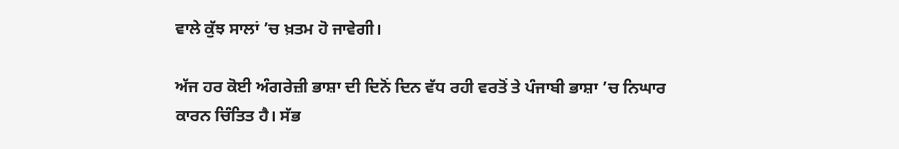ਵਾਲੇ ਕੁੱਝ ਸਾਲਾਂ ’ਚ ਖ਼ਤਮ ਹੋ ਜਾਵੇਗੀ।

ਅੱਜ ਹਰ ਕੋਈ ਅੰਗਰੇਜ਼ੀ ਭਾਸ਼ਾ ਦੀ ਦਿਨੋਂ ਦਿਨ ਵੱਧ ਰਹੀ ਵਰਤੋਂ ਤੇ ਪੰਜਾਬੀ ਭਾਸ਼ਾ ’ਚ ਨਿਘਾਰ ਕਾਰਨ ਚਿੰਤਿਤ ਹੈ। ਸੱਭ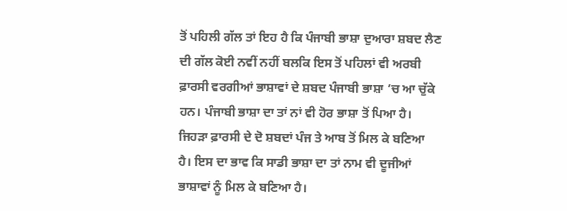ਤੋਂ ਪਹਿਲੀ ਗੱਲ ਤਾਂ ਇਹ ਹੈ ਕਿ ਪੰਜਾਬੀ ਭਾਸ਼ਾ ਦੁਆਰਾ ਸ਼ਬਦ ਲੈਣ ਦੀ ਗੱਲ ਕੋਈ ਨਵੀਂ ਨਹੀਂ ਬਲਕਿ ਇਸ ਤੋਂ ਪਹਿਲਾਂ ਵੀ ਅਰਬੀ ਫ਼ਾਰਸੀ ਵਰਗੀਆਂ ਭਾਸ਼ਾਵਾਂ ਦੇ ਸ਼ਬਦ ਪੰਜਾਬੀ ਭਾਸ਼ਾ ’ਚ ਆ ਚੁੱਕੇ ਹਨ। ਪੰਜਾਬੀ ਭਾਸ਼ਾ ਦਾ ਤਾਂ ਨਾਂ ਵੀ ਹੋਰ ਭਾਸ਼ਾ ਤੋਂ ਪਿਆ ਹੈ। ਜਿਹੜਾ ਫ਼ਾਰਸੀ ਦੇ ਦੋ ਸ਼ਬਦਾਂ ਪੰਜ ਤੇ ਆਬ ਤੋਂ ਮਿਲ ਕੇ ਬਣਿਆ ਹੈ। ਇਸ ਦਾ ਭਾਵ ਕਿ ਸਾਡੀ ਭਾਸ਼ਾ ਦਾ ਤਾਂ ਨਾਮ ਵੀ ਦੂਜੀਆਂ ਭਾਸ਼ਾਵਾਂ ਨੂੰ ਮਿਲ ਕੇ ਬਣਿਆ ਹੈ।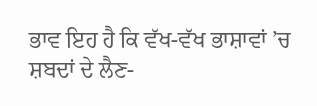ਭਾਵ ਇਹ ਹੈ ਕਿ ਵੱਖ-ਵੱਖ ਭਾਸ਼ਾਵਾਂ ’ਚ ਸ਼ਬਦਾਂ ਦੇ ਲੈਣ-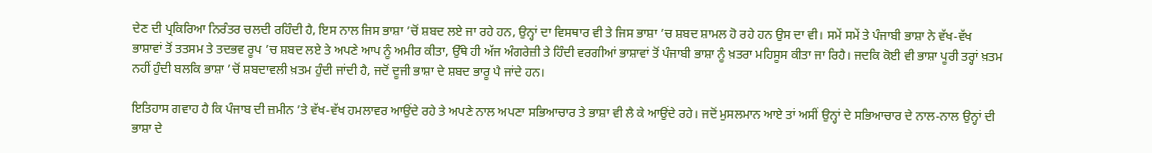ਦੇਣ ਦੀ ਪ੍ਰਕਿਰਿਆ ਨਿਰੰਤਰ ਚਲਦੀ ਰਹਿੰਦੀ ਹੈ, ਇਸ ਨਾਲ ਜਿਸ ਭਾਸ਼ਾ ’ਚੋਂ ਸ਼ਬਦ ਲਏ ਜਾ ਰਹੇ ਹਨ, ਉਨ੍ਹਾਂ ਦਾ ਵਿਸਥਾਰ ਵੀ ਤੇ ਜਿਸ ਭਾਸ਼ਾ ’ਚ ਸ਼ਬਦ ਸ਼ਾਮਲ ਹੋ ਰਹੇ ਹਨ ਉਸ ਦਾ ਵੀ। ਸਮੇਂ ਸਮੇਂ ਤੇ ਪੰਜਾਬੀ ਭਾਸ਼ਾ ਨੇ ਵੱਖ-ਵੱਖ ਭਾਸ਼ਾਵਾਂ ਤੋਂ ਤਤਸਮ ਤੇ ਤਦਭਵ ਰੂਪ ’ਚ ਸ਼ਬਦ ਲਏ ਤੇ ਅਪਣੇ ਆਪ ਨੂੰ ਅਮੀਰ ਕੀਤਾ, ਉੱਥੇ ਹੀ ਅੱਜ ਅੰਗਰੇਜ਼ੀ ਤੇ ਹਿੰਦੀ ਵਰਗੀਆਂ ਭਾਸ਼ਾਵਾਂ ਤੋਂ ਪੰਜਾਬੀ ਭਾਸ਼ਾ ਨੂੰ ਖ਼ਤਰਾ ਮਹਿਸੂਸ ਕੀਤਾ ਜਾ ਰਿਹੈ। ਜਦਕਿ ਕੋਈ ਵੀ ਭਾਸ਼ਾ ਪੂਰੀ ਤਰ੍ਹਾਂ ਖ਼ਤਮ ਨਹੀਂ ਹੁੰਦੀ ਬਲਕਿ ਭਾਸ਼ਾ ’ਚੋਂ ਸ਼ਬਦਾਵਲੀ ਖ਼ਤਮ ਹੁੰਦੀ ਜਾਂਦੀ ਹੈ, ਜਦੋਂ ਦੂਜੀ ਭਾਸ਼ਾ ਦੇ ਸ਼ਬਦ ਭਾਰੂ ਪੈ ਜਾਂਦੇ ਹਨ।

ਇਤਿਹਾਸ ਗਵਾਹ ਹੈ ਕਿ ਪੰਜਾਬ ਦੀ ਜ਼ਮੀਨ ’ਤੇ ਵੱਖ-ਵੱਖ ਹਮਲਾਵਰ ਆਉਂਦੇ ਰਹੇ ਤੇ ਅਪਣੇ ਨਾਲ ਅਪਣਾ ਸਭਿਆਚਾਰ ਤੇ ਭਾਸ਼ਾ ਵੀ ਲੈ ਕੇ ਆਉਂਦੇ ਰਹੇ। ਜਦੋਂ ਮੁਸਲਮਾਨ ਆਏ ਤਾਂ ਅਸੀਂ ਉਨ੍ਹਾਂ ਦੇ ਸਭਿਆਚਾਰ ਦੇ ਨਾਲ-ਨਾਲ ਉਨ੍ਹਾਂ ਦੀ ਭਾਸ਼ਾ ਦੇ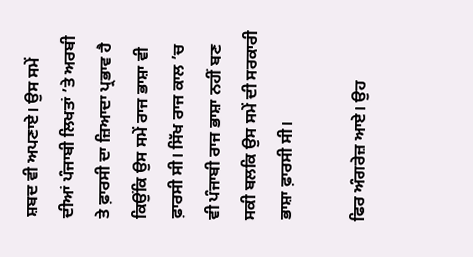ਸ਼ਬਦ ਵੀ ਅਪਣਾਏ। ਉਸ ਸਮੇਂ ਦੀਆਂ ਪੰਜਾਬੀ ਲਿਖਤਾਂ ’ਤੇ ਅਰਬੀ ਤੇ ਫ਼ਾਰਸੀ ਦਾ ਜ਼ਿਆਦਾ ਪ੍ਰਭਾਵ ਹੈ ਕਿਉਂਕਿ ਉਸ ਸਮੇਂ ਰਾਜ ਭਾਸ਼ਾ ਵੀ ਫ਼ਾਰਸੀ ਸੀ। ਸਿੱਖ ਰਾਜ ਕਾਲ ’ਚ ਵੀ ਪੰਜਾਬੀ ਰਾਜ ਭਾਸ਼ਾ ਨਹੀਂ ਬਣ ਸਕੀ ਬਲਕਿ ਉਸ ਸਮੇਂ ਦੀ ਸਰਕਾਰੀ ਭਾਸ਼ਾ ਫ਼ਾਰਸੀ ਸੀ।

ਫਿਰ ਅੰਗਰੇਜ਼ ਆਏ। ਉਹ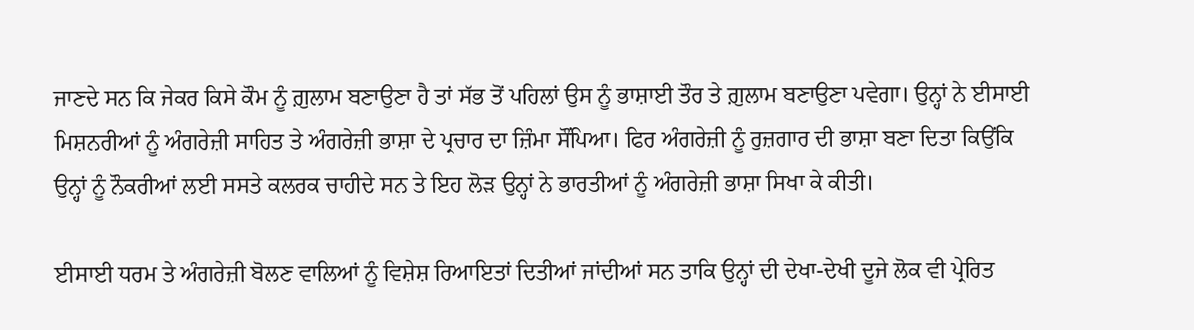ਜਾਣਦੇ ਸਨ ਕਿ ਜੇਕਰ ਕਿਸੇ ਕੌਮ ਨੂੰ ਗ਼ੁਲਾਮ ਬਣਾਉਣਾ ਹੈ ਤਾਂ ਸੱਭ ਤੋਂ ਪਹਿਲਾਂ ਉਸ ਨੂੰ ਭਾਸ਼ਾਈ ਤੌਰ ਤੇ ਗ਼ੁਲਾਮ ਬਣਾਉਣਾ ਪਵੇਗਾ। ਉਨ੍ਹਾਂ ਨੇ ਈਸਾਈ ਮਿਸ਼ਨਰੀਆਂ ਨੂੰ ਅੰਗਰੇਜ਼ੀ ਸਾਹਿਤ ਤੇ ਅੰਗਰੇਜ਼ੀ ਭਾਸ਼ਾ ਦੇ ਪ੍ਰਚਾਰ ਦਾ ਜ਼ਿੰਮਾ ਸੌਂਪਿਆ। ਫਿਰ ਅੰਗਰੇਜ਼ੀ ਨੂੰ ਰੁਜ਼ਗਾਰ ਦੀ ਭਾਸ਼ਾ ਬਣਾ ਦਿਤਾ ਕਿਉਂਕਿ ਉਨ੍ਹਾਂ ਨੂੰ ਨੌਕਰੀਆਂ ਲਈ ਸਸਤੇ ਕਲਰਕ ਚਾਹੀਦੇ ਸਨ ਤੇ ਇਹ ਲੋੜ ਉਨ੍ਹਾਂ ਨੇ ਭਾਰਤੀਆਂ ਨੂੰ ਅੰਗਰੇਜ਼ੀ ਭਾਸ਼ਾ ਸਿਖਾ ਕੇ ਕੀਤੀ।

ਈਸਾਈ ਧਰਮ ਤੇ ਅੰਗਰੇਜ਼ੀ ਬੋਲਣ ਵਾਲਿਆਂ ਨੂੰ ਵਿਸ਼ੇਸ਼ ਰਿਆਇਤਾਂ ਦਿਤੀਆਂ ਜਾਂਦੀਆਂ ਸਨ ਤਾਕਿ ਉਨ੍ਹਾਂ ਦੀ ਦੇਖਾ-ਦੇਖੀ ਦੂਜੇ ਲੋਕ ਵੀ ਪ੍ਰੇਰਿਤ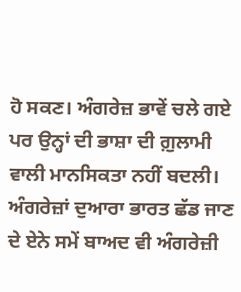ਹੋ ਸਕਣ। ਅੰਗਰੇਜ਼ ਭਾਵੇਂ ਚਲੇ ਗਏ ਪਰ ਉਨ੍ਹਾਂ ਦੀ ਭਾਸ਼ਾ ਦੀ ਗ਼ੁਲਾਮੀ ਵਾਲੀ ਮਾਨਸਿਕਤਾ ਨਹੀਂ ਬਦਲੀ। ਅੰਗਰੇਜ਼ਾਂ ਦੁਆਰਾ ਭਾਰਤ ਛੱਡ ਜਾਣ ਦੇ ਏਨੇ ਸਮੇਂ ਬਾਅਦ ਵੀ ਅੰਗਰੇਜ਼ੀ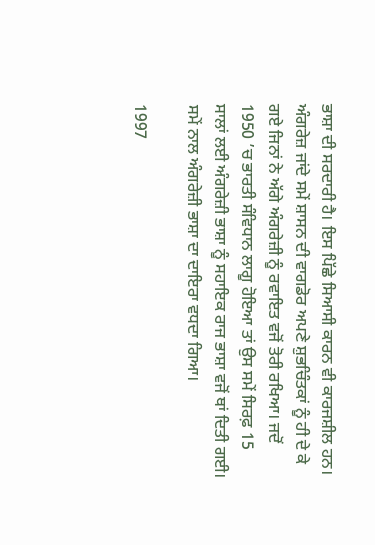ਭਾਸ਼ਾ ਦੀ ਸਰਦਾਰੀ ਹੈ। ਇਸ ਪਿੱਛੇ ਸਿਆਸੀ ਕਾਰਨ ਵੀ ਕਾਰਜਸ਼ੀਲ ਹਨ। ਅੰਗਰੇਜ਼ ਜਾਂਦੇ ਸਮੇਂ ਸ਼ਾਸਨ ਦੀ ਵਾਗਡੋਰ ਅਪਣੇ ਸ਼ੁਭਚਿੰਤਕਾਂ ਨੂੰ ਹੀ ਦੇ ਕੇ ਗਏ ਜਿਨਾਂ ਨੇ ਅੱਗੇ ਅੰਗਰੇਜ਼ੀ ਨੂੰ ਰਵਾਇਤ ਵਜੋਂ ਤੋਰੀ ਰਖਿਆ। ਜਦੋਂ 1950 ’ਚ ਭਾਰਤੀ ਸੰਵਿਧਾਨ ਲਾਗੂ ਹੋਇਆ ਤਾਂ ਉਸ ਸਮੇਂ ਸਿਰਫ਼ 15 ਸਾਲਾਂ ਲਈ ਅੰਗਰੇਜ਼ੀ ਭਾਸ਼ਾ ਨੂੰ ਸਹਾਇਕ ਰਾਜ ਭਾਸ਼ਾ ਵਜੋਂ ਥਾਂ ਦਿਤੀ ਗਈ। ਸਮੇਂ ਨਾਲ ਅੰਗਰੇਜ਼ੀ ਭਾਸ਼ਾ ਦਾ ਦਾਇਰਾ ਵਧਦਾ ਗਿਆ।

1997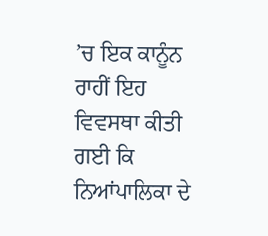’ਚ ਇਕ ਕਾਨੂੰਨ ਰਾਹੀਂ ਇਹ ਵਿਵਸਥਾ ਕੀਤੀ ਗਈ ਕਿ ਨਿਆਂਪਾਲਿਕਾ ਦੇ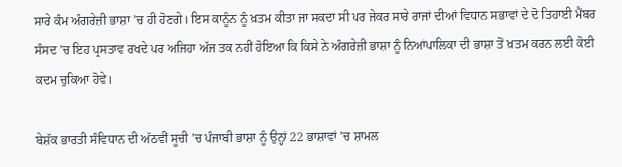ਸਾਰੇ ਕੰਮ ਅੰਗਰੇਜ਼ੀ ਭਾਸ਼ਾ ’ਚ ਹੀ ਹੋਣਗੇ। ਇਸ ਕਾਨੂੰਨ ਨੂੰ ਖ਼ਤਮ ਕੀਤਾ ਜਾ ਸਕਦਾ ਸੀ ਪਰ ਜੇਕਰ ਸਾਰੇ ਰਾਜਾਂ ਦੀਆਂ ਵਿਧਾਨ ਸਭਾਵਾਂ ਦੇ ਦੋ ਤਿਹਾਈ ਮੈਂਬਰ ਸੰਸਦ ’ਚ ਇਹ ਪ੍ਰਸਤਾਵ ਰਖਦੇ ਪਰ ਅਜਿਹਾ ਅੱਜ ਤਕ ਨਹੀਂ ਹੋਇਆ ਕਿ ਕਿਸੇ ਨੇ ਅੰਗਰੇਜ਼ੀ ਭਾਸ਼ਾ ਨੂੰ ਨਿਆਂਪਾਲਿਕਾ ਦੀ ਭਾਸ਼ਾ ਤੋਂ ਖ਼ਤਮ ਕਰਨ ਲਈ ਕੋਈ ਕਦਮ ਚੁਕਿਆ ਹੋਵੇ।

ਬੇਸ਼ੱਕ ਭਾਰਤੀ ਸੰਵਿਧਾਨ ਦੀ ਅੱਠਵੀਂ ਸੂਚੀ ’ਚ ਪੰਜਾਬੀ ਭਾਸ਼ਾ ਨੂੰ ਉਨ੍ਹਾਂ 22 ਭਾਸ਼ਾਵਾਂ ’ਚ ਸ਼ਾਮਲ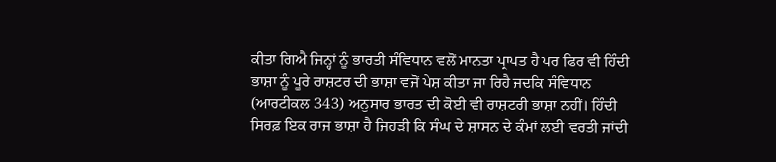ਕੀਤਾ ਗਿਐ ਜਿਨ੍ਹਾਂ ਨੂੰ ਭਾਰਤੀ ਸੰਵਿਧਾਨ ਵਲੋਂ ਮਾਨਤਾ ਪ੍ਰਾਪਤ ਹੈ ਪਰ ਫਿਰ ਵੀ ਹਿੰਦੀ ਭਾਸ਼ਾ ਨੂੰ ਪੂਰੇ ਰਾਸ਼ਟਰ ਦੀ ਭਾਸ਼ਾ ਵਜੋਂ ਪੇਸ਼ ਕੀਤਾ ਜਾ ਰਿਹੈ ਜਦਕਿ ਸੰਵਿਧਾਨ (ਆਰਟੀਕਲ 343) ਅਨੁਸਾਰ ਭਾਰਤ ਦੀ ਕੋਈ ਵੀ ਰਾਸ਼ਟਰੀ ਭਾਸ਼ਾ ਨਹੀਂ। ਹਿੰਦੀ ਸਿਰਫ਼ ਇਕ ਰਾਜ ਭਾਸ਼ਾ ਹੈ ਜਿਹੜੀ ਕਿ ਸੰਘ ਦੇ ਸ਼ਾਸਨ ਦੇ ਕੰਮਾਂ ਲਈ ਵਰਤੀ ਜਾਂਦੀ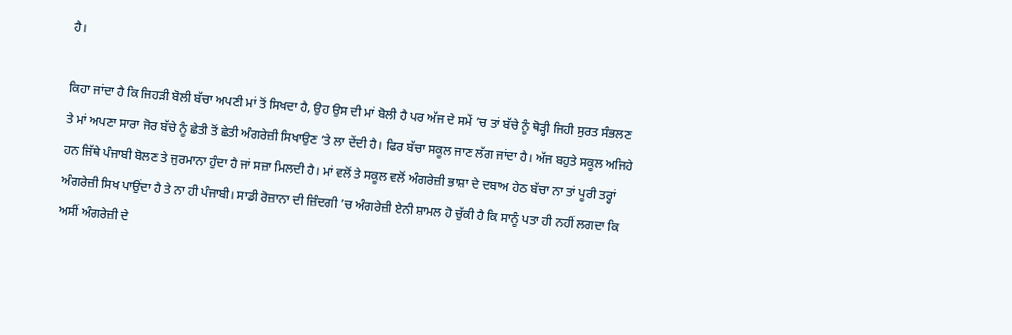ਹੈ।

ਕਿਹਾ ਜਾਂਦਾ ਹੈ ਕਿ ਜਿਹੜੀ ਬੋਲੀ ਬੱਚਾ ਅਪਣੀ ਮਾਂ ਤੋਂ ਸਿਖਦਾ ਹੈ, ਉਹ ਉਸ ਦੀ ਮਾਂ ਬੋਲੀ ਹੈ ਪਰ ਅੱਜ ਦੇ ਸਮੇਂ ’ਚ ਤਾਂ ਬੱਚੇ ਨੂੰ ਥੋੜ੍ਹੀ ਜਿਹੀ ਸੁਰਤ ਸੰਭਲਣ ਤੇ ਮਾਂ ਅਪਣਾ ਸਾਰਾ ਜੋਰ ਬੱਚੇ ਨੂੰ ਛੇਤੀ ਤੋਂ ਛੇਤੀ ਅੰਗਰੇਜ਼ੀ ਸਿਖਾਉਣ ’ਤੇ ਲਾ ਦੇਂਦੀ ਹੈ। ਫਿਰ ਬੱਚਾ ਸਕੂਲ ਜਾਣ ਲੱਗ ਜਾਂਦਾ ਹੈ। ਅੱਜ ਬਹੁਤੇ ਸਕੂਲ ਅਜਿਹੇ ਹਨ ਜਿੱਥੇ ਪੰਜਾਬੀ ਬੋਲਣ ਤੇ ਜੁਰਮਾਨਾ ਹੁੰਦਾ ਹੈ ਜਾਂ ਸਜ਼ਾ ਮਿਲਦੀ ਹੈ। ਮਾਂ ਵਲੋਂ ਤੇ ਸਕੂਲ ਵਲੋਂ ਅੰਗਰੇਜ਼ੀ ਭਾਸ਼ਾ ਦੇ ਦਬਾਅ ਹੇਠ ਬੱਚਾ ਨਾ ਤਾਂ ਪੂਰੀ ਤਰ੍ਹਾਂ ਅੰਗਰੇਜ਼ੀ ਸਿਖ ਪਾਉਂਦਾ ਹੈ ਤੇ ਨਾ ਹੀ ਪੰਜਾਬੀ। ਸਾਡੀ ਰੋਜ਼ਾਨਾ ਦੀ ਜ਼ਿੰਦਗੀ ’ਚ ਅੰਗਰੇਜ਼ੀ ਏਨੀ ਸ਼ਾਮਲ ਹੋ ਚੁੱਕੀ ਹੈ ਕਿ ਸਾਨੂੰ ਪਤਾ ਹੀ ਨਹੀਂ ਲਗਦਾ ਕਿ ਅਸੀਂ ਅੰਗਰੇਜ਼ੀ ਦੇ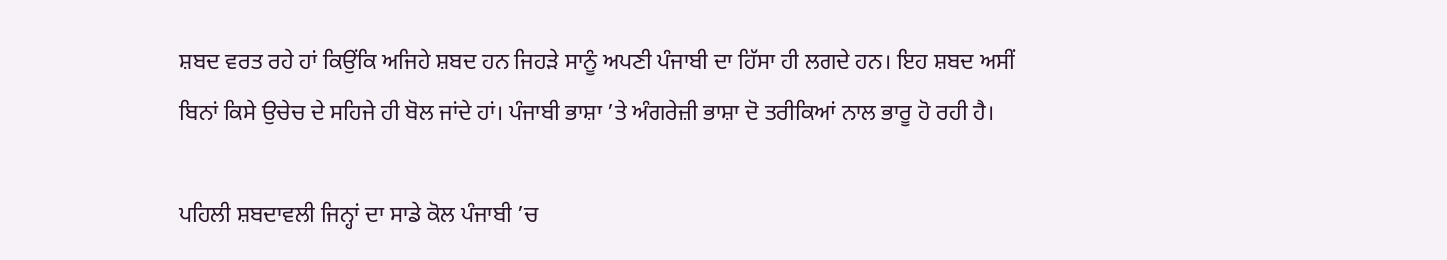ਸ਼ਬਦ ਵਰਤ ਰਹੇ ਹਾਂ ਕਿਉਂਕਿ ਅਜਿਹੇ ਸ਼ਬਦ ਹਨ ਜਿਹੜੇ ਸਾਨੂੰ ਅਪਣੀ ਪੰਜਾਬੀ ਦਾ ਹਿੱਸਾ ਹੀ ਲਗਦੇ ਹਨ। ਇਹ ਸ਼ਬਦ ਅਸੀਂ ਬਿਨਾਂ ਕਿਸੇ ਉਚੇਚ ਦੇ ਸਹਿਜੇ ਹੀ ਬੋਲ ਜਾਂਦੇ ਹਾਂ। ਪੰਜਾਬੀ ਭਾਸ਼ਾ ’ਤੇ ਅੰਗਰੇਜ਼ੀ ਭਾਸ਼ਾ ਦੋ ਤਰੀਕਿਆਂ ਨਾਲ ਭਾਰੂ ਹੋ ਰਹੀ ਹੈ।

ਪਹਿਲੀ ਸ਼ਬਦਾਵਲੀ ਜਿਨ੍ਹਾਂ ਦਾ ਸਾਡੇ ਕੋਲ ਪੰਜਾਬੀ ’ਚ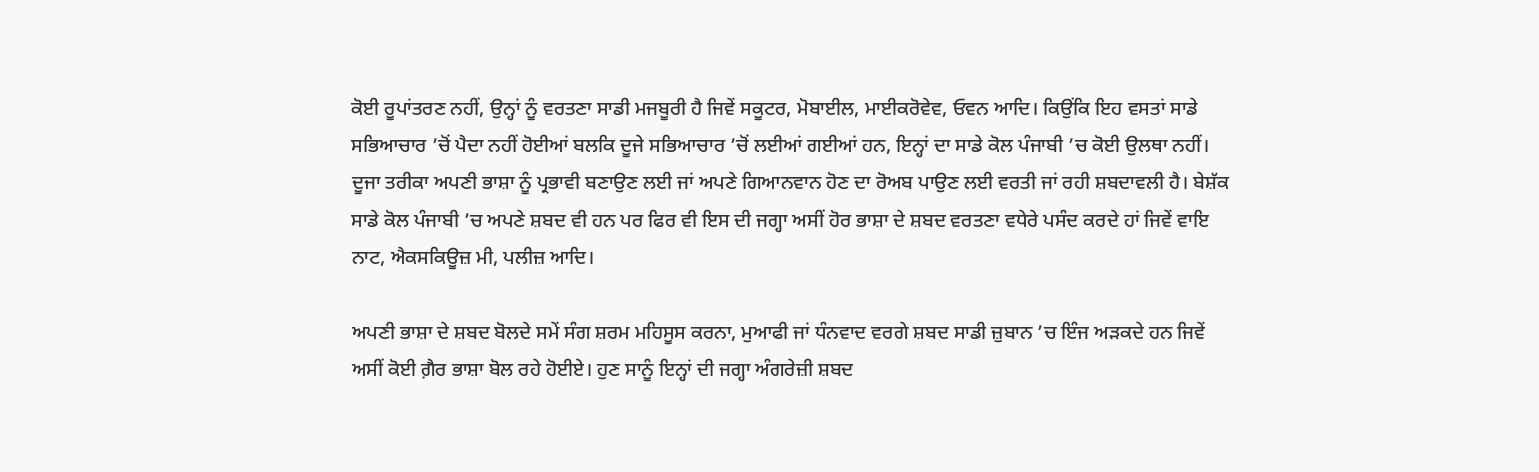ਕੋਈ ਰੂਪਾਂਤਰਣ ਨਹੀਂ, ਉਨ੍ਹਾਂ ਨੂੰ ਵਰਤਣਾ ਸਾਡੀ ਮਜਬੂਰੀ ਹੈ ਜਿਵੇਂ ਸਕੂਟਰ, ਮੋਬਾਈਲ, ਮਾਈਕਰੋਵੇਵ, ਓਵਨ ਆਦਿ। ਕਿਉਂਕਿ ਇਹ ਵਸਤਾਂ ਸਾਡੇ ਸਭਿਆਚਾਰ ’ਚੋਂ ਪੈਦਾ ਨਹੀਂ ਹੋਈਆਂ ਬਲਕਿ ਦੂਜੇ ਸਭਿਆਚਾਰ ’ਚੋਂ ਲਈਆਂ ਗਈਆਂ ਹਨ, ਇਨ੍ਹਾਂ ਦਾ ਸਾਡੇ ਕੋਲ ਪੰਜਾਬੀ ’ਚ ਕੋਈ ਉਲਥਾ ਨਹੀਂ। ਦੂਜਾ ਤਰੀਕਾ ਅਪਣੀ ਭਾਸ਼ਾ ਨੂੰ ਪ੍ਰਭਾਵੀ ਬਣਾਉਣ ਲਈ ਜਾਂ ਅਪਣੇ ਗਿਆਨਵਾਨ ਹੋਣ ਦਾ ਰੋਅਬ ਪਾਉਣ ਲਈ ਵਰਤੀ ਜਾਂ ਰਹੀ ਸ਼ਬਦਾਵਲੀ ਹੈ। ਬੇਸ਼ੱਕ ਸਾਡੇ ਕੋਲ ਪੰਜਾਬੀ ’ਚ ਅਪਣੇ ਸ਼ਬਦ ਵੀ ਹਨ ਪਰ ਫਿਰ ਵੀ ਇਸ ਦੀ ਜਗ੍ਹਾ ਅਸੀਂ ਹੋਰ ਭਾਸ਼ਾ ਦੇ ਸ਼ਬਦ ਵਰਤਣਾ ਵਧੇਰੇ ਪਸੰਦ ਕਰਦੇ ਹਾਂ ਜਿਵੇਂ ਵਾਇ ਨਾਟ, ਐਕਸਕਿਊਜ਼ ਮੀ, ਪਲੀਜ਼ ਆਦਿ।

ਅਪਣੀ ਭਾਸ਼ਾ ਦੇ ਸ਼ਬਦ ਬੋਲਦੇ ਸਮੇਂ ਸੰਗ ਸ਼ਰਮ ਮਹਿਸੂਸ ਕਰਨਾ, ਮੁਆਫੀ ਜਾਂ ਧੰਨਵਾਦ ਵਰਗੇ ਸ਼ਬਦ ਸਾਡੀ ਜ਼ੁਬਾਨ ’ਚ ਇੰਜ ਅੜਕਦੇ ਹਨ ਜਿਵੇਂ ਅਸੀਂ ਕੋਈ ਗ਼ੈਰ ਭਾਸ਼ਾ ਬੋਲ ਰਹੇ ਹੋਈਏ। ਹੁਣ ਸਾਨੂੰ ਇਨ੍ਹਾਂ ਦੀ ਜਗ੍ਹਾ ਅੰਗਰੇਜ਼ੀ ਸ਼ਬਦ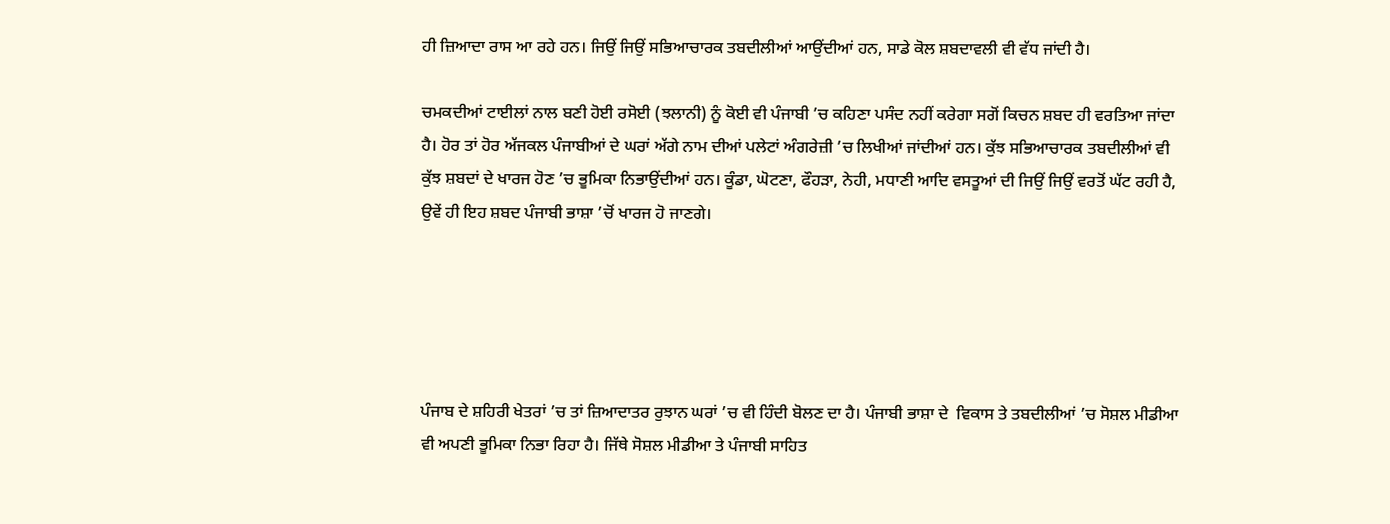ਹੀ ਜ਼ਿਆਦਾ ਰਾਸ ਆ ਰਹੇ ਹਨ। ਜਿਉਂ ਜਿਉਂ ਸਭਿਆਚਾਰਕ ਤਬਦੀਲੀਆਂ ਆਉਂਦੀਆਂ ਹਨ, ਸਾਡੇ ਕੋਲ ਸ਼ਬਦਾਵਲੀ ਵੀ ਵੱਧ ਜਾਂਦੀ ਹੈ।

ਚਮਕਦੀਆਂ ਟਾਈਲਾਂ ਨਾਲ ਬਣੀ ਹੋਈ ਰਸੋਈ (ਝਲਾਨੀ) ਨੂੰ ਕੋਈ ਵੀ ਪੰਜਾਬੀ ’ਚ ਕਹਿਣਾ ਪਸੰਦ ਨਹੀਂ ਕਰੇਗਾ ਸਗੋਂ ਕਿਚਨ ਸ਼ਬਦ ਹੀ ਵਰਤਿਆ ਜਾਂਦਾ ਹੈ। ਹੋਰ ਤਾਂ ਹੋਰ ਅੱਜਕਲ ਪੰਜਾਬੀਆਂ ਦੇ ਘਰਾਂ ਅੱਗੇ ਨਾਮ ਦੀਆਂ ਪਲੇਟਾਂ ਅੰਗਰੇਜ਼ੀ ’ਚ ਲਿਖੀਆਂ ਜਾਂਦੀਆਂ ਹਨ। ਕੁੱਝ ਸਭਿਆਚਾਰਕ ਤਬਦੀਲੀਆਂ ਵੀ ਕੁੱਝ ਸ਼ਬਦਾਂ ਦੇ ਖਾਰਜ ਹੋਣ ’ਚ ਭੂਮਿਕਾ ਨਿਭਾਉਂਦੀਆਂ ਹਨ। ਕੂੰਡਾ, ਘੋਟਣਾ, ਫੌਹੜਾ, ਨੇਹੀ, ਮਧਾਣੀ ਆਦਿ ਵਸਤੂਆਂ ਦੀ ਜਿਉਂ ਜਿਉਂ ਵਰਤੋਂ ਘੱਟ ਰਹੀ ਹੈ, ਉਵੇਂ ਹੀ ਇਹ ਸ਼ਬਦ ਪੰਜਾਬੀ ਭਾਸ਼ਾ ’ਚੋਂ ਖਾਰਜ ਹੋ ਜਾਣਗੇ।





ਪੰਜਾਬ ਦੇ ਸ਼ਹਿਰੀ ਖੇਤਰਾਂ ’ਚ ਤਾਂ ਜ਼ਿਆਦਾਤਰ ਰੁਝਾਨ ਘਰਾਂ ’ਚ ਵੀ ਹਿੰਦੀ ਬੋਲਣ ਦਾ ਹੈ। ਪੰਜਾਬੀ ਭਾਸ਼ਾ ਦੇ  ਵਿਕਾਸ ਤੇ ਤਬਦੀਲੀਆਂ ’ਚ ਸੋਸ਼ਲ ਮੀਡੀਆ ਵੀ ਅਪਣੀ ਭੂਮਿਕਾ ਨਿਭਾ ਰਿਹਾ ਹੈ। ਜਿੱਥੇ ਸੋਸ਼ਲ ਮੀਡੀਆ ਤੇ ਪੰਜਾਬੀ ਸਾਹਿਤ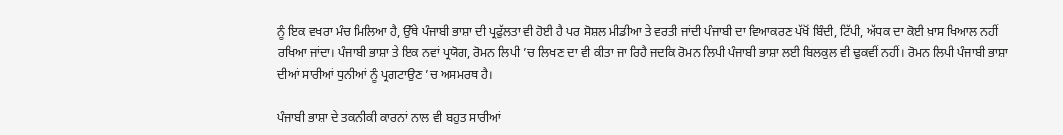ਨੂੰ ਇਕ ਵਖਰਾ ਮੰਚ ਮਿਲਿਆ ਹੈ, ਉੱਥੇ ਪੰਜਾਬੀ ਭਾਸ਼ਾ ਦੀ ਪ੍ਰਫੁੱਲਤਾ ਵੀ ਹੋਈ ਹੈ ਪਰ ਸੋਸ਼ਲ ਮੀਡੀਆ ਤੇ ਵਰਤੀ ਜਾਂਦੀ ਪੰਜਾਬੀ ਦਾ ਵਿਆਕਰਣ ਪੱਖੋਂ ਬਿੰਦੀ, ਟਿੱਪੀ, ਅੱਧਕ ਦਾ ਕੋਈ ਖ਼ਾਸ ਖਿਆਲ ਨਹੀਂ ਰਖਿਆ ਜਾਂਦਾ। ਪੰਜਾਬੀ ਭਾਸ਼ਾ ਤੇ ਇਕ ਨਵਾਂ ਪ੍ਰਯੋਗ, ਰੋਮਨ ਲਿਪੀ ’ਚ ਲਿਖਣ ਦਾ ਵੀ ਕੀਤਾ ਜਾ ਰਿਹੈ ਜਦਕਿ ਰੋਮਨ ਲਿਪੀ ਪੰਜਾਬੀ ਭਾਸ਼ਾ ਲਈ ਬਿਲਕੁਲ ਵੀ ਢੁਕਵੀਂ ਨਹੀਂ। ਰੋਮਨ ਲਿਪੀ ਪੰਜਾਬੀ ਭਾਸ਼ਾ ਦੀਆਂ ਸਾਰੀਆਂ ਧੁਨੀਆਂ ਨੂੰ ਪ੍ਰਗਟਾਉਣ ’ਚ ਅਸਮਰਥ ਹੈ।

ਪੰਜਾਬੀ ਭਾਸ਼ਾ ਦੇ ਤਕਨੀਕੀ ਕਾਰਨਾਂ ਨਾਲ ਵੀ ਬਹੁਤ ਸਾਰੀਆਂ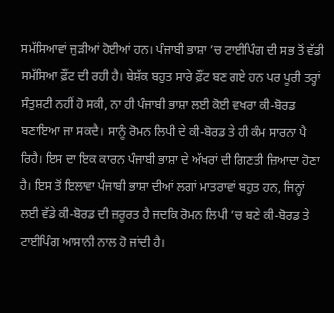ਸਮੱਸਿਆਵਾਂ ਜੁੜੀਆਂ ਹੋਈਆਂ ਹਨ। ਪੰਜਾਬੀ ਭਾਸ਼ਾ ’ਚ ਟਾਈਪਿੰਗ ਦੀ ਸਭ ਤੋਂ ਵੱਡੀ ਸਮੱਸਿਆ ਫ਼ੌਂਟ ਦੀ ਰਹੀ ਹੈ। ਬੇਸ਼ੱਕ ਬਹੁਤ ਸਾਰੇ ਫ਼ੌਂਟ ਬਣ ਗਏ ਹਨ ਪਰ ਪੂਰੀ ਤਰ੍ਹਾਂ ਸੰਤੁਸ਼ਟੀ ਨਹੀਂ ਹੋ ਸਕੀ, ਨਾ ਹੀ ਪੰਜਾਬੀ ਭਾਸ਼ਾ ਲਈ ਕੋਈ ਵਖਰਾ ਕੀ-ਬੋਰਡ ਬਣਾਇਆ ਜਾ ਸਕਦੈ। ਸਾਨੂੰ ਰੋਮਨ ਲਿਪੀ ਦੇ ਕੀ-ਬੋਰਡ ਤੇ ਹੀ ਕੰਮ ਸਾਰਨਾ ਪੈ ਰਿਹੈ। ਇਸ ਦਾ ਇਕ ਕਾਰਨ ਪੰਜਾਬੀ ਭਾਸ਼ਾ ਦੇ ਅੱਖਰਾਂ ਦੀ ਗਿਣਤੀ ਜ਼ਿਆਦਾ ਹੋਣਾ ਹੈ। ਇਸ ਤੋਂ ਇਲਾਵਾ ਪੰਜਾਬੀ ਭਾਸ਼ਾ ਦੀਆਂ ਲਗਾਂ ਮਾਤਰਾਵਾਂ ਬਹੁਤ ਹਨ, ਜਿਨ੍ਹਾਂ ਲਈ ਵੱਡੇ ਕੀ-ਬੋਰਡ ਦੀ ਜ਼ਰੂਰਤ ਹੈ ਜਦਕਿ ਰੋਮਨ ਲਿਪੀ ’ਚ ਬਣੇ ਕੀ-ਬੋਰਡ ਤੇ ਟਾਈਪਿੰਗ ਆਸਾਨੀ ਨਾਲ ਹੋ ਜਾਂਦੀ ਹੈ।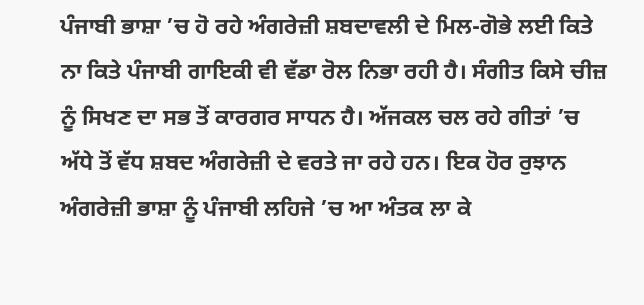ਪੰਜਾਬੀ ਭਾਸ਼ਾ ’ਚ ਹੋ ਰਹੇ ਅੰਗਰੇਜ਼ੀ ਸ਼ਬਦਾਵਲੀ ਦੇ ਮਿਲ-ਗੋਭੇ ਲਈ ਕਿਤੇ ਨਾ ਕਿਤੇ ਪੰਜਾਬੀ ਗਾਇਕੀ ਵੀ ਵੱਡਾ ਰੋਲ ਨਿਭਾ ਰਹੀ ਹੈ। ਸੰਗੀਤ ਕਿਸੇ ਚੀਜ਼ ਨੂੰ ਸਿਖਣ ਦਾ ਸਭ ਤੋਂ ਕਾਰਗਰ ਸਾਧਨ ਹੈ। ਅੱਜਕਲ ਚਲ ਰਹੇ ਗੀਤਾਂ ’ਚ ਅੱਧੇ ਤੋਂ ਵੱਧ ਸ਼ਬਦ ਅੰਗਰੇਜ਼ੀ ਦੇ ਵਰਤੇ ਜਾ ਰਹੇ ਹਨ। ਇਕ ਹੋਰ ਰੁਝਾਨ ਅੰਗਰੇਜ਼ੀ ਭਾਸ਼ਾ ਨੂੰ ਪੰਜਾਬੀ ਲਹਿਜੇ ’ਚ ਆ ਅੰਤਕ ਲਾ ਕੇ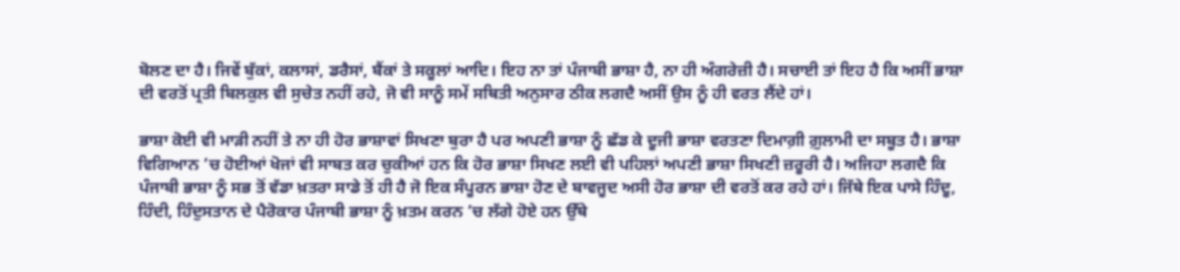ਬੋਲਣ ਦਾ ਹੈ। ਜਿਵੇਂ ਬੁੱਕਾਂ, ਕਲਾਸਾਂ, ਡਰੈਸਾਂ, ਬੈਂਕਾਂ ਤੇ ਸਕੂਲਾਂ ਆਦਿ। ਇਹ ਨਾ ਤਾਂ ਪੰਜਾਬੀ ਭਾਸ਼ਾ ਹੈ, ਨਾ ਹੀ ਅੰਗਰੇਜ਼ੀ ਹੈ। ਸਚਾਈ ਤਾਂ ਇਹ ਹੈ ਕਿ ਅਸੀਂ ਭਾਸ਼ਾ ਦੀ ਵਰਤੋਂ ਪ੍ਰਤੀ ਬਿਲਕੁਲ ਵੀ ਸੁਚੇਤ ਨਹੀਂ ਰਹੇ, ਜੋ ਵੀ ਸਾਨੂੰ ਸਮੇਂ ਸਥਿਤੀ ਅਨੁਸਾਰ ਠੀਕ ਲਗਦੈ ਅਸੀਂ ਉਸ ਨੂੰ ਹੀ ਵਰਤ ਲੈਂਦੇ ਹਾਂ।

ਭਾਸ਼ਾ ਕੋਈ ਵੀ ਮਾੜੀ ਨਹੀਂ ਤੇ ਨਾ ਹੀ ਹੋਰ ਭਾਸ਼ਾਵਾਂ ਸਿਖਣਾ ਬੁਰਾ ਹੈ ਪਰ ਅਪਣੀ ਭਾਸ਼ਾ ਨੂੰ ਛੱਡ ਕੇ ਦੂਜੀ ਭਾਸ਼ਾ ਵਰਤਣਾ ਦਿਮਾਗ਼ੀ ਗ਼ੁਲਾਮੀ ਦਾ ਸਬੂਤ ਹੈ। ਭਾਸ਼ਾ ਵਿਗਿਆਨ ’ਚ ਹੋਈਆਂ ਖੋਜਾਂ ਵੀ ਸਾਬਤ ਕਰ ਚੁਕੀਆਂ ਹਨ ਕਿ ਹੋਰ ਭਾਸ਼ਾ ਸਿਖਣ ਲਈ ਵੀ ਪਹਿਲਾਂ ਅਪਣੀ ਭਾਸ਼ਾ ਸਿਖਣੀ ਜ਼ਰੂਰੀ ਹੈ। ਅਜਿਹਾ ਲਗਦੈ ਕਿ ਪੰਜਾਬੀ ਭਾਸ਼ਾ ਨੂੰ ਸਭ ਤੋਂ ਵੱਡਾ ਖ਼ਤਰਾ ਸਾਡੇ ਤੋਂ ਹੀ ਹੈ ਜੋ ਇਕ ਸੰਪੂਰਨ ਭਾਸ਼ਾ ਹੋਣ ਦੇ ਬਾਵਜੂਦ ਅਸੀ ਹੋਰ ਭਾਸ਼ਾ ਦੀ ਵਰਤੋਂ ਕਰ ਰਹੇ ਹਾਂ। ਜਿੱਥੇ ਇਕ ਪਾਸੇ ਹਿੰਦੂ, ਹਿੰਦੀ, ਹਿੰਦੁਸਤਾਨ ਦੇ ਪੈਰੋਕਾਰ ਪੰਜਾਬੀ ਭਾਸ਼ਾ ਨੂੰ ਖ਼ਤਮ ਕਰਨ ’ਚ ਲੱਗੇ ਹੋਏ ਹਨ ਉੱਥੇ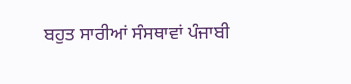ਬਹੁਤ ਸਾਰੀਆਂ ਸੰਸਥਾਵਾਂ ਪੰਜਾਬੀ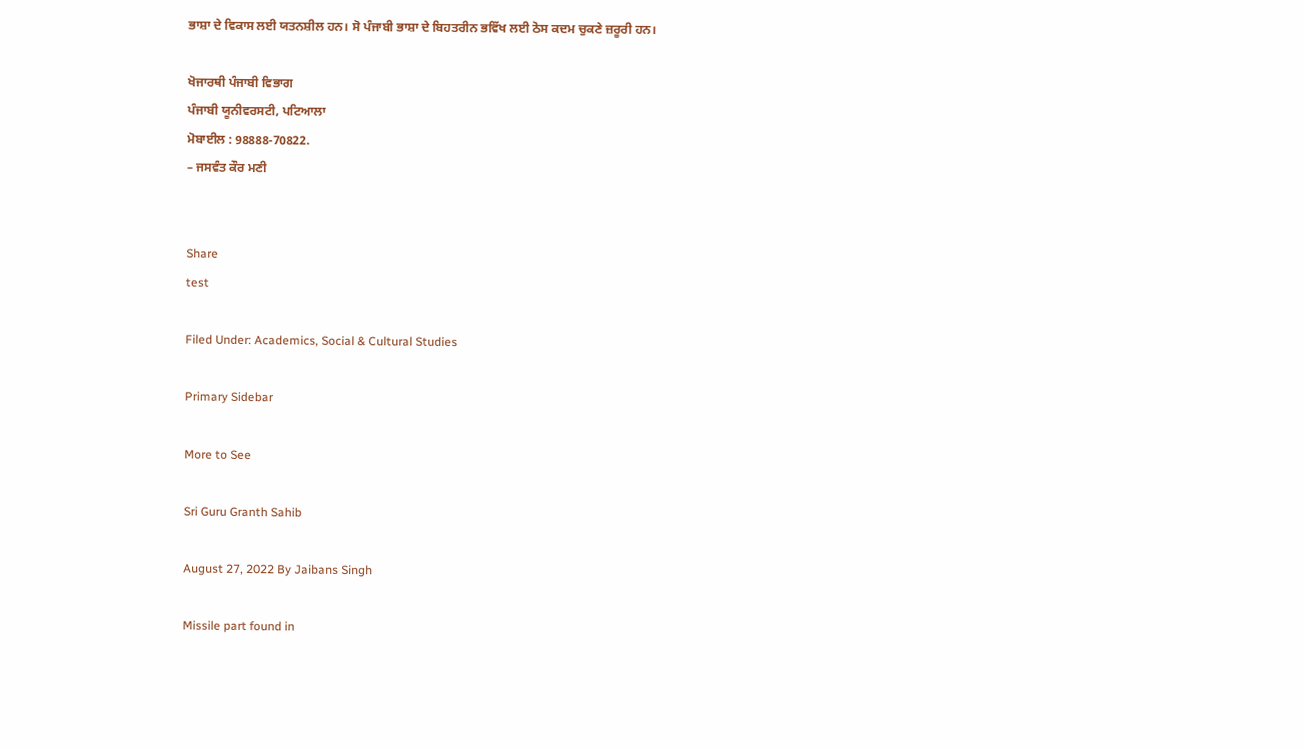ਭਾਸ਼ਾ ਦੇ ਵਿਕਾਸ ਲਈ ਯਤਨਸ਼ੀਲ ਹਨ। ਸੋ ਪੰਜਾਬੀ ਭਾਸ਼ਾ ਦੇ ਬਿਹਤਰੀਨ ਭਵਿੱਖ ਲਈ ਠੋਸ ਕਦਮ ਚੁਕਣੇ ਜ਼ਰੂਰੀ ਹਨ।

ਖੋਜਾਰਥੀ ਪੰਜਾਬੀ ਵਿਭਾਗ
ਪੰਜਾਬੀ ਯੂਨੀਵਰਸਟੀ, ਪਟਿਆਲਾ
ਮੋਬਾਈਲ : 98888-70822.
– ਜਸਵੰਤ ਕੌਰ ਮਣੀ


Share
test

Filed Under: Academics, Social & Cultural Studies

Primary Sidebar

More to See

Sri Guru Granth Sahib

August 27, 2022 By Jaibans Singh

Missile part found in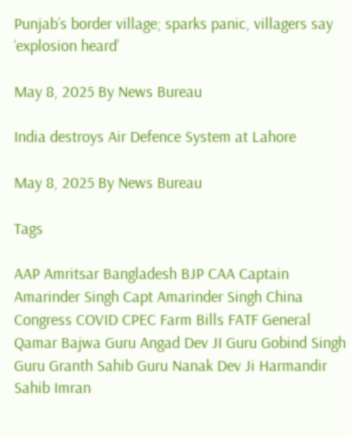Punjab’s border village; sparks panic, villagers say ‘explosion heard’

May 8, 2025 By News Bureau

India destroys Air Defence System at Lahore

May 8, 2025 By News Bureau

Tags

AAP Amritsar Bangladesh BJP CAA Captain Amarinder Singh Capt Amarinder Singh China Congress COVID CPEC Farm Bills FATF General Qamar Bajwa Guru Angad Dev JI Guru Gobind Singh Guru Granth Sahib Guru Nanak Dev Ji Harmandir Sahib Imran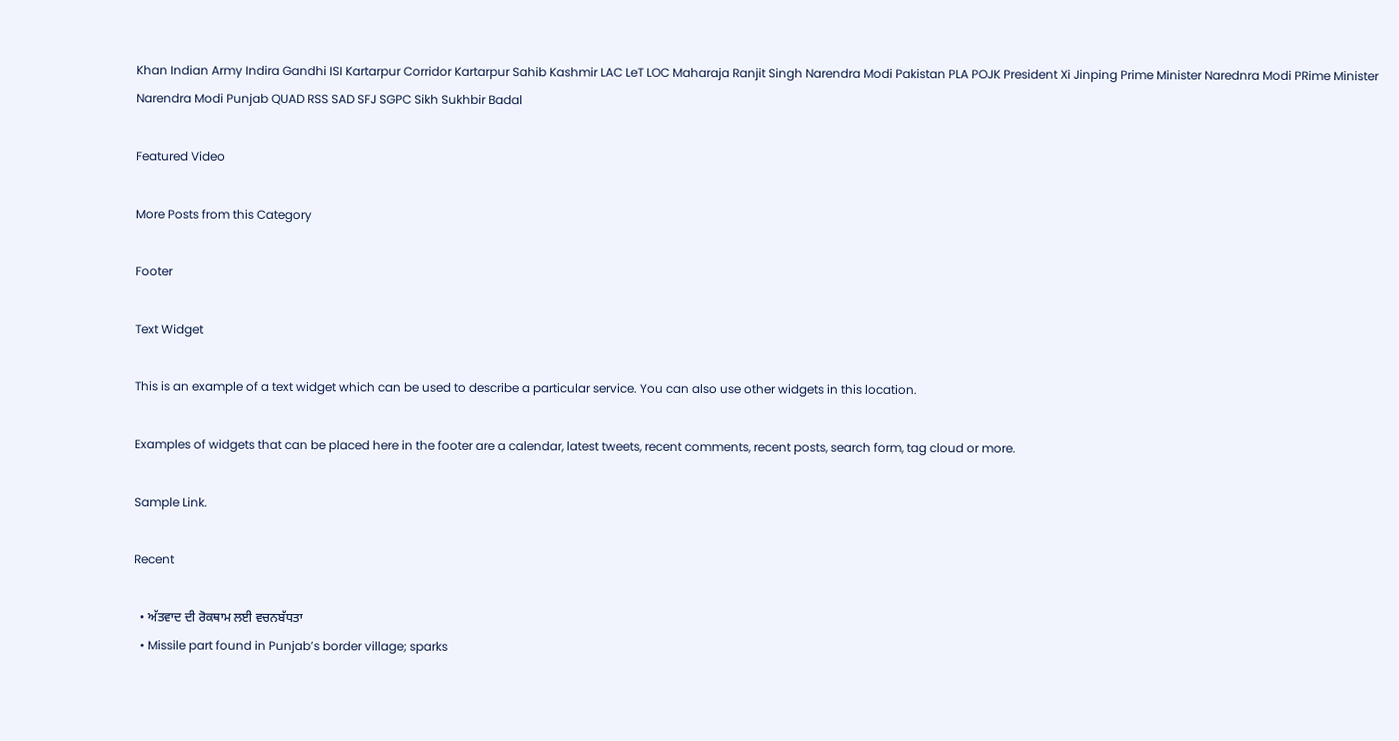Khan Indian Army Indira Gandhi ISI Kartarpur Corridor Kartarpur Sahib Kashmir LAC LeT LOC Maharaja Ranjit Singh Narendra Modi Pakistan PLA POJK President Xi Jinping Prime Minister Narednra Modi PRime Minister Narendra Modi Punjab QUAD RSS SAD SFJ SGPC Sikh Sukhbir Badal

Featured Video

More Posts from this Category

Footer

Text Widget

This is an example of a text widget which can be used to describe a particular service. You can also use other widgets in this location.

Examples of widgets that can be placed here in the footer are a calendar, latest tweets, recent comments, recent posts, search form, tag cloud or more.

Sample Link.

Recent

  • ਅੱਤਵਾਦ ਦੀ ਰੋਕਥਾਮ ਲਈ ਵਚਨਬੱਧਤਾ
  • Missile part found in Punjab’s border village; sparks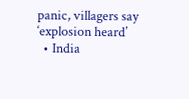panic, villagers say ‘explosion heard’
  • India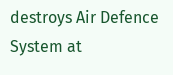destroys Air Defence System at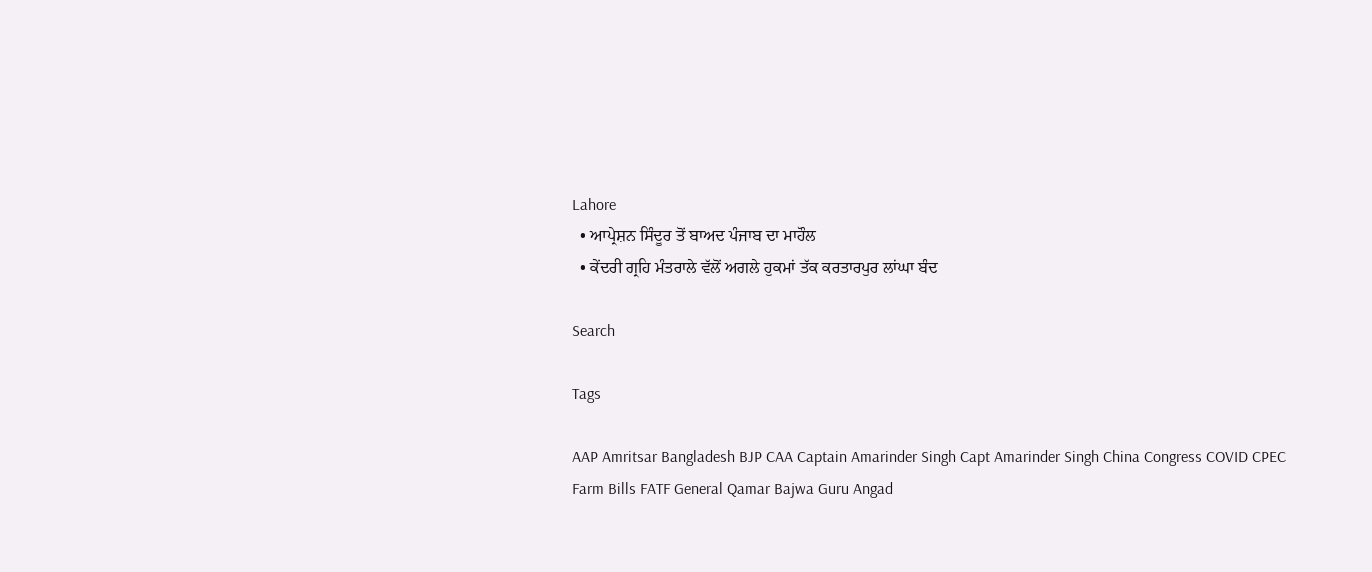Lahore
  • ਆਪ੍ਰੇਸ਼ਨ ਸਿੰਦੂਰ ਤੋਂ ਬਾਅਦ ਪੰਜਾਬ ਦਾ ਮਾਹੌਲ
  • ਕੇਂਦਰੀ ਗ੍ਰਹਿ ਮੰਤਰਾਲੇ ਵੱਲੋਂ ਅਗਲੇ ਹੁਕਮਾਂ ਤੱਕ ਕਰਤਾਰਪੁਰ ਲਾਂਘਾ ਬੰਦ

Search

Tags

AAP Amritsar Bangladesh BJP CAA Captain Amarinder Singh Capt Amarinder Singh China Congress COVID CPEC Farm Bills FATF General Qamar Bajwa Guru Angad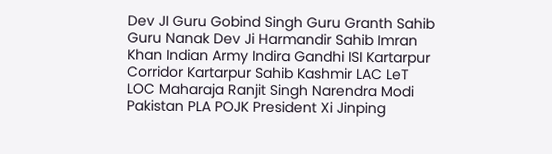Dev JI Guru Gobind Singh Guru Granth Sahib Guru Nanak Dev Ji Harmandir Sahib Imran Khan Indian Army Indira Gandhi ISI Kartarpur Corridor Kartarpur Sahib Kashmir LAC LeT LOC Maharaja Ranjit Singh Narendra Modi Pakistan PLA POJK President Xi Jinping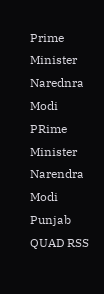Prime Minister Narednra Modi PRime Minister Narendra Modi Punjab QUAD RSS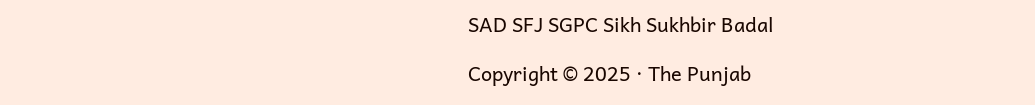SAD SFJ SGPC Sikh Sukhbir Badal

Copyright © 2025 · The Punjab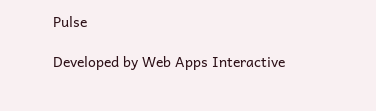Pulse

Developed by Web Apps Interactive